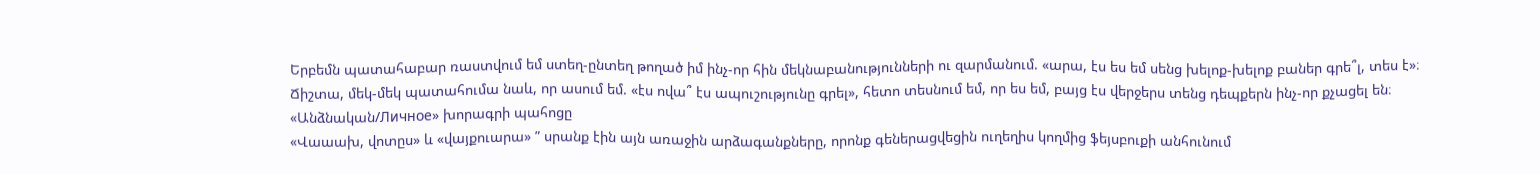Երբեմն պատահաբար ռաստվում եմ ստեղ-ընտեղ թողած իմ ինչ-որ հին մեկնաբանությունների ու զարմանում. «արա, էս ես եմ սենց խելոք-խելոք բաներ գրե՞լ, տես է»։ Ճիշտա, մեկ-մեկ պատահումա նաև, որ ասում եմ. «էս ովա՞ էս ապուշությունը գրել», հետո տեսնում եմ, որ ես եմ, բայց էս վերջերս տենց դեպքերն ինչ-որ քչացել են։
«Անձնական/Личное» խորագրի պահոցը
«Վաաախ, վոտըս» և «վայքուարա» ” սրանք էին այն առաջին արձագանքները, որոնք գեներացվեցին ուղեղիս կողմից ֆեյսբուքի անհունում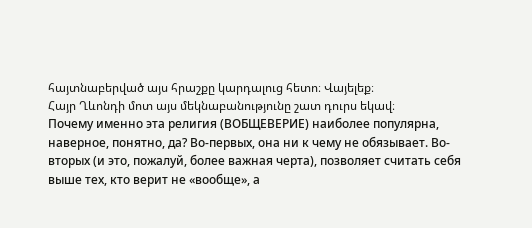հայտնաբերված այս հրաշքը կարդալուց հետո։ Վայելեք։
Հայր Ղևոնդի մոտ այս մեկնաբանությունը շատ դուրս եկավ։
Почему именно эта религия (ВОБЩЕВЕРИЕ) наиболее популярна, наверное, понятно, да? Во-первых, она ни к чему не обязывает. Во-вторых (и это, пожалуй, более важная черта), позволяет считать себя выше тех, кто верит не «вообще», а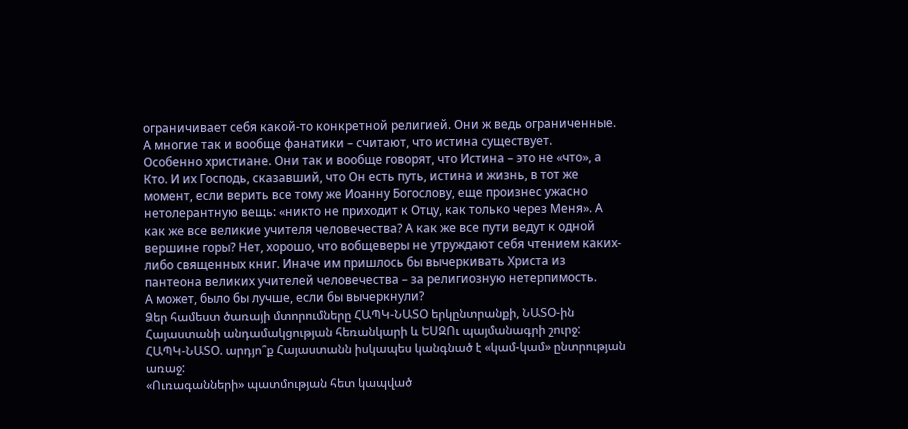ограничивает себя какой-то конкретной религией. Они ж ведь ограниченные. А многие так и вообще фанатики – считают, что истина существует.
Особенно христиане. Они так и вообще говорят, что Истина – это не «что», а Кто. И их Господь, сказавший, что Он есть путь, истина и жизнь, в тот же момент, если верить все тому же Иоанну Богослову, еще произнес ужасно нетолерантную вещь: «никто не приходит к Отцу, как только через Меня». А как же все великие учителя человечества? А как же все пути ведут к одной вершине горы? Нет, хорошо, что вобщеверы не утруждают себя чтением каких-либо священных книг. Иначе им пришлось бы вычеркивать Христа из пантеона великих учителей человечества – за религиозную нетерпимость.
А может, было бы лучше, если бы вычеркнули?
Ձեր համեստ ծառայի մտորումները ՀԱՊԿ-ՆԱՏՕ երկընտրանքի, ՆԱՏՕ-ին Հայաստանի անդամակցության հեռանկարի և ԵՍԶՈւ պայմանագրի շուրջ:
ՀԱՊԿ-ՆԱՏՕ. արդյո՞ք Հայաստանն իսկապես կանգնած է «կամ-կամ» ընտրության առաջ:
«Ուռագանների» պատմության հետ կապված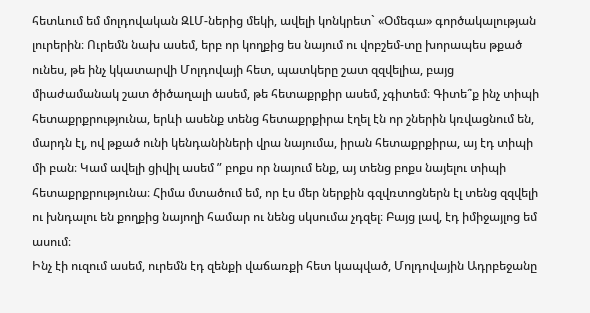հետևում եմ մոլդովական ԶԼՄ-ներից մեկի, ավելի կոնկրետ` «Օմեգա» գործակալության լուրերին։ Ուրեմն նախ ասեմ, երբ որ կողքից ես նայում ու վոբշեմ-տը խորապես թքած ունես, թե ինչ կկատարվի Մոլդովայի հետ, պատկերը շատ զզվելիա, բայց միաժամանակ շատ ծիծաղալի ասեմ, թե հետաքրքիր ասեմ, չգիտեմ։ Գիտե՞ք ինչ տիպի հետաքրքրությունա, երևի ասենք տենց հետաքրքիրա էղել էն որ շներին կռվացնում են, մարդն էլ, ով թքած ունի կենդանիների վրա նայումա, իրան հետաքրքիրա, այ էդ տիպի մի բան։ Կամ ավելի ցիվիլ ասեմ ” բոքս որ նայում ենք, այ տենց բոքս նայելու տիպի հետաքրքրությունա։ Հիմա մտածում եմ, որ էս մեր ներքին գզվռտոցներն էլ տենց զզվելի ու խնդալու են քողքից նայողի համար ու նենց սկսումա չդզել։ Բայց լավ, էդ իմիջայլոց եմ ասում։
Ինչ էի ուզում ասեմ, ուրեմն էդ զենքի վաճառքի հետ կապված, Մոլդովային Ադրբեջանը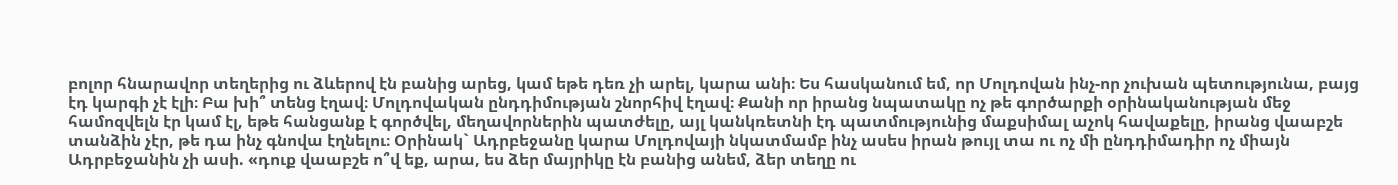բոլոր հնարավոր տեղերից ու ձևերով էն բանից արեց, կամ եթե դեռ չի արել, կարա անի։ Ես հասկանում եմ, որ Մոլդովան ինչ-որ չուխան պետությունա, բայց էդ կարգի չէ էլի։ Բա խի՞ տենց էղավ։ Մոլդովական ընդդիմության շնորհիվ էղավ։ Քանի որ իրանց նպատակը ոչ թե գործարքի օրինականության մեջ համոզվելն էր կամ էլ, եթե հանցանք է գործվել, մեղավորներին պատժելը, այլ կանկռետնի էդ պատմությունից մաքսիմալ աչոկ հավաքելը, իրանց վաաբշե տանձին չէր, թե դա ինչ գնովա էղնելու։ Օրինակ` Ադրբեջանը կարա Մոլդովայի նկատմամբ ինչ ասես իրան թույլ տա ու ոչ մի ընդդիմադիր ոչ միայն Ադրբեջանին չի ասի. «դուք վաաբշե ո՞վ եք, արա, ես ձեր մայրիկը էն բանից անեմ, ձեր տեղը ու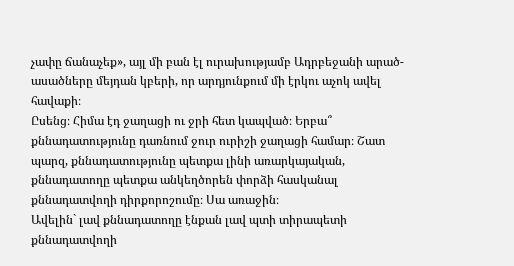չափը ճանաչեք», այլ մի բան էլ ուրախությամբ Ադրբեջանի արած-ասածները մեյդան կբերի, որ արդյունքում մի էրկու աչոկ ավել հավաքի։
Ըսենց։ Հիմա էդ ջաղացի ու ջրի հետ կապված։ Երբա՞ քննադատությունը դառնում ջուր ուրիշի ջաղացի համար։ Շատ պարզ, քննադատությունը պետքա լինի առարկայական, քննադատողը պետքա անկեղծորեն փորձի հասկանալ քննադատվողի դիրքորոշումը։ Սա առաջին։
Ավելին` լավ քննադատողը էնքան լավ պտի տիրապետի քննադատվողի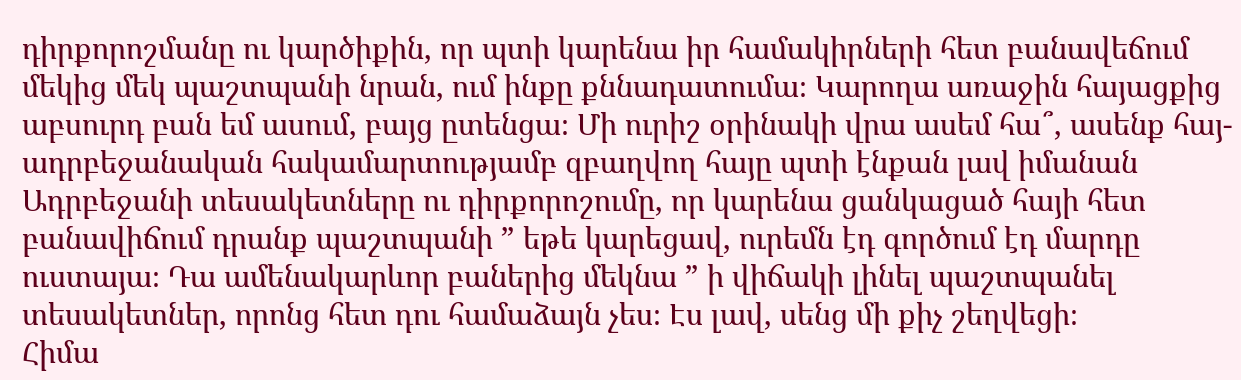դիրքորոշմանը ու կարծիքին, որ պտի կարենա իր համակիրների հետ բանավեճում մեկից մեկ պաշտպանի նրան, ում ինքը քննադատումա։ Կարողա առաջին հայացքից աբսուրդ բան եմ ասում, բայց ըտենցա։ Մի ուրիշ օրինակի վրա ասեմ հա՞, ասենք հայ-ադրբեջանական հակամարտությամբ զբաղվող հայը պտի էնքան լավ իմանան Ադրբեջանի տեսակետները ու դիրքորոշումը, որ կարենա ցանկացած հայի հետ բանավիճում դրանք պաշտպանի ” եթե կարեցավ, ուրեմն էդ գործում էդ մարդը ուստայա։ Դա ամենակարևոր բաներից մեկնա ” ի վիճակի լինել պաշտպանել տեսակետներ, որոնց հետ դու համաձայն չես։ Էս լավ, սենց մի քիչ շեղվեցի։
Հիմա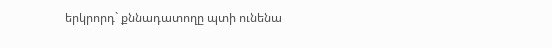երկրորդ` քննադատողը պտի ունենա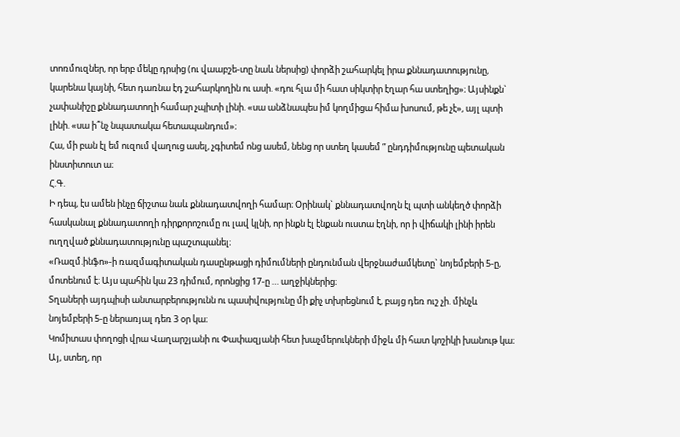տոռմուզներ, որ երբ մեկը դրսից (ու վաաբշե-տը նաև ներսից) փորձի շահարկել իրա քննադատությունը, կարենա կայնի, հետ դառնա էդ շահարկողին ու ասի. «դու հլա մի հատ սիկտիր էղար հա ստեղից»։ Այսինքն` չափանիշը քննադատողի համար չպիտի լինի. «սա անձնապես իմ կողմիցա հիմա խոսում, թե չէ», այլ պտի լինի. «սա ի՞նչ նպատակա հետապանդում»։
Հա, մի բան էլ եմ ուզում վաղուց ասել, չգիտեմ ոնց ասեմ, նենց որ ստեղ կասեմ ” ընդդիմությունը պետական ինստիտուտ ա։
Հ.Գ.
Ի դեպ, էս ամեն ինչը ճիշտա նաև քննադատվողի համար։ Օրինակ` քննադատվողն էլ պտի անկեղծ փորձի հասկանալ քննադատողի դիրքորոշումը ու լավ կլնի, որ ինքն էլ էնքան ուստա էղնի, որ ի վիճակի լինի իրեն ուղղված քննադատությունը պաշտպանել։
«Ռազմ.ինֆո»-ի ռազմագիտական դասընթացի դիմումների ընդունման վերջնաժամկետը` նոյեմբերի 5-ը, մոտենում է։ Այս պահին կա 23 դիմում, որոնցից 17-ը … աղջիկներից։
Տղաների այդպիսի անտարբերությունն ու պասիվությունը մի քիչ տխրեցնում է, բայց դեռ ուշ չի. մինչև նոյեմբերի 5-ը ներառյալ դեռ 3 օր կա։
Կոմիտաս փողոցի վրա Վաղարշյանի ու Փափազյանի հետ խաչմերուկների միջև մի հատ կոշիկի խանութ կա։ Այ, ստեղ, որ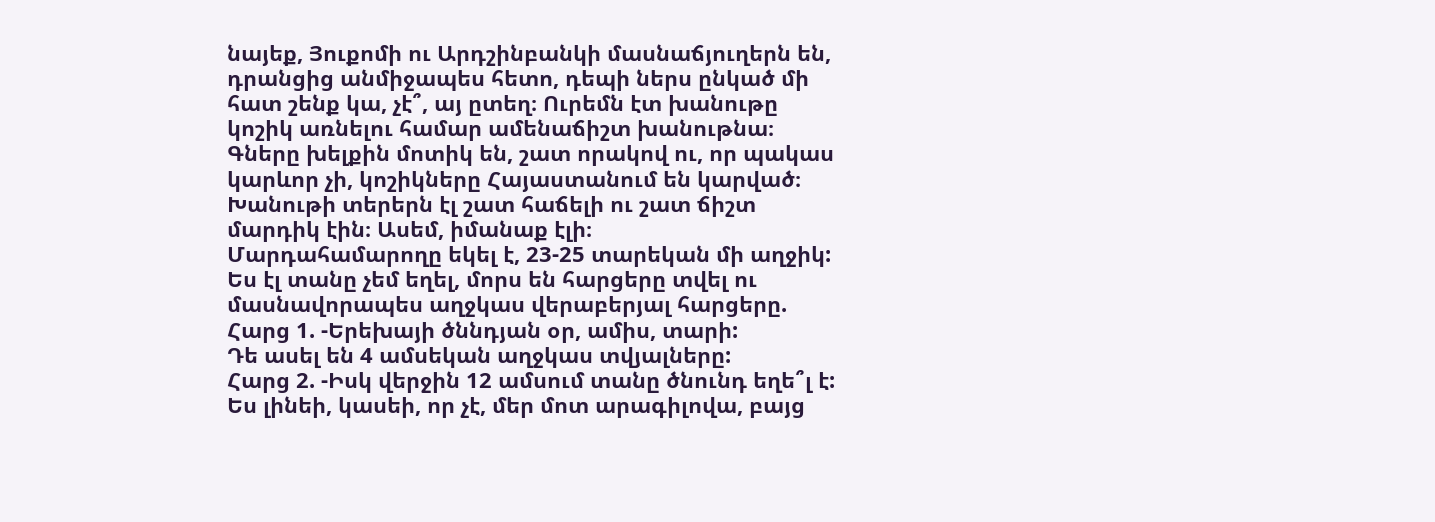նայեք, Յուքոմի ու Արդշինբանկի մասնաճյուղերն են, դրանցից անմիջապես հետո, դեպի ներս ընկած մի հատ շենք կա, չէ՞, այ ըտեղ։ Ուրեմն էտ խանութը կոշիկ առնելու համար ամենաճիշտ խանութնա։ Գները խելքին մոտիկ են, շատ որակով ու, որ պակաս կարևոր չի, կոշիկները Հայաստանում են կարված։ Խանութի տերերն էլ շատ հաճելի ու շատ ճիշտ մարդիկ էին։ Ասեմ, իմանաք էլի։
Մարդահամարողը եկել է, 23-25 տարեկան մի աղջիկ: Ես էլ տանը չեմ եղել, մորս են հարցերը տվել ու մասնավորապես աղջկաս վերաբերյալ հարցերը.
Հարց 1. -Երեխայի ծննդյան օր, ամիս, տարի:
Դե ասել են 4 ամսեկան աղջկաս տվյալները:
Հարց 2. -Իսկ վերջին 12 ամսում տանը ծնունդ եղե՞լ է:
Ես լինեի, կասեի, որ չէ, մեր մոտ արագիլովա, բայց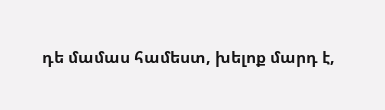դե մամաս համեստ, խելոք մարդ է,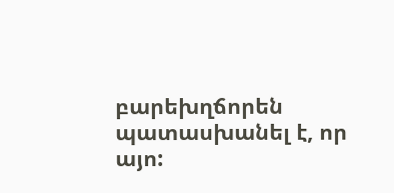բարեխղճորեն պատասխանել է, որ այո: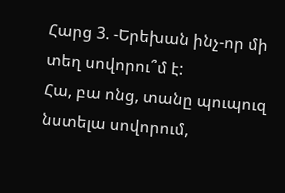Հարց 3. -Երեխան ինչ-որ մի տեղ սովորու՞մ է:
Հա, բա ոնց, տանը պուպուզ նստելա սովորում,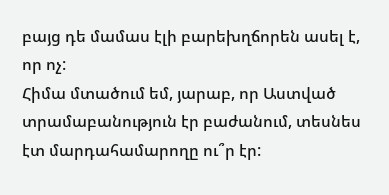բայց դե մամաս էլի բարեխղճորեն ասել է, որ ոչ:
Հիմա մտածում եմ, յարաբ, որ Աստված տրամաբանություն էր բաժանում, տեսնես էտ մարդահամարողը ու՞ր էր: